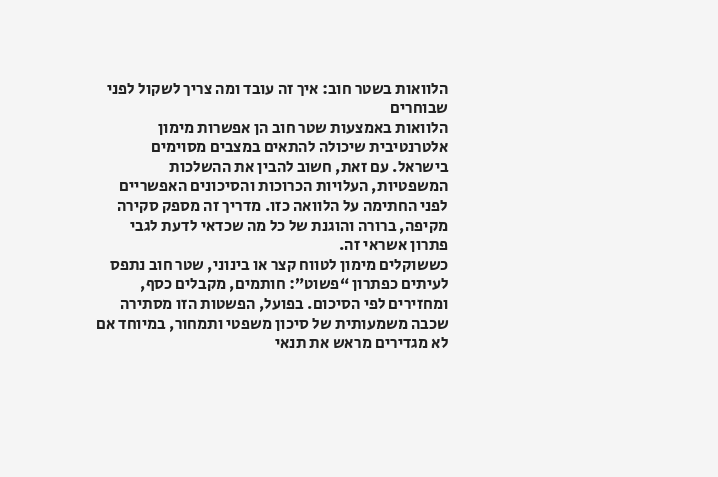הלוואות בשטר חוב: איך זה עובד ומה צריך לשקול לפני שבוחרים
הלוואות באמצעות שטר חוב הן אפשרות מימון אלטרנטיבית שיכולה להתאים במצבים מסוימים בישראל. עם זאת, חשוב להבין את ההשלכות המשפטיות, העלויות הכרוכות והסיכונים האפשריים לפני החתימה על הלוואה כזו. מדריך זה מספק סקירה מקיפה, ברורה והוגנת של כל מה שכדאי לדעת לגבי פתרון אשראי זה.
כששוקלים מימון לטווח קצר או בינוני, שטר חוב נתפס לעיתים כפתרון “פשוט”: חותמים, מקבלים כסף, ומחזירים לפי הסיכום. בפועל, הפשטות הזו מסתירה שכבה משמעותית של סיכון משפטי ותמחור, במיוחד אם לא מגדירים מראש את תנאי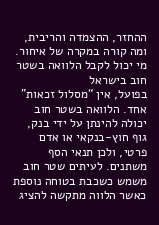ההחזר, ההצמדה והריבית, ומה קורה במקרה של איחור.
מי יכול לקבל הלוואה בשטר חוב בישראל
בפועל, אין “מסלול זכאות” אחד. הלוואה בשטר חוב יכולה להינתן על ידי בנק, גוף חוץ-בנקאי או אדם פרטי, ולכן תנאי הסף משתנים. לעיתים שטר חוב משמש כשכבת בטוחה נוספת כאשר הלווה מתקשה להציג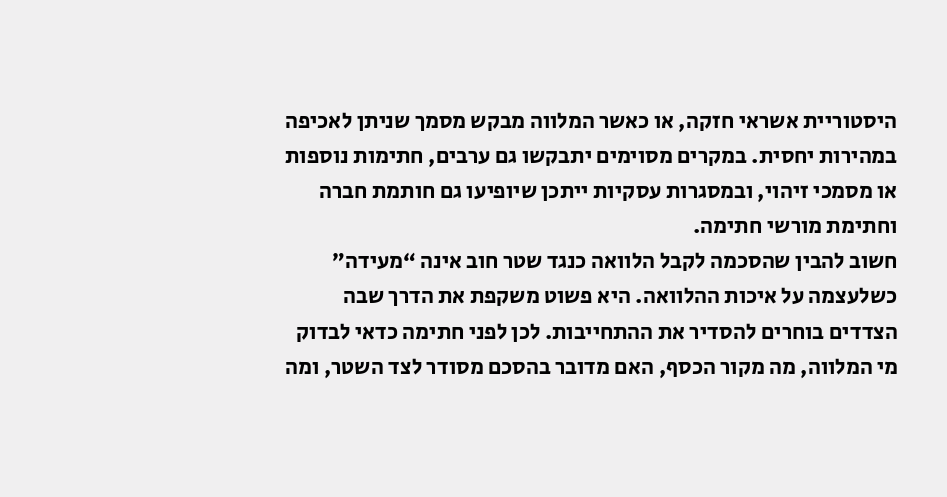היסטוריית אשראי חזקה, או כאשר המלווה מבקש מסמך שניתן לאכיפה במהירות יחסית. במקרים מסוימים יתבקשו גם ערבים, חתימות נוספות או מסמכי זיהוי, ובמסגרות עסקיות ייתכן שיופיעו גם חותמת חברה וחתימת מורשי חתימה.
חשוב להבין שהסכמה לקבל הלוואה כנגד שטר חוב אינה “מעידה” כשלעצמה על איכות ההלוואה. היא פשוט משקפת את הדרך שבה הצדדים בוחרים להסדיר את ההתחייבות. לכן לפני חתימה כדאי לבדוק מי המלווה, מה מקור הכסף, האם מדובר בהסכם מסודר לצד השטר, ומה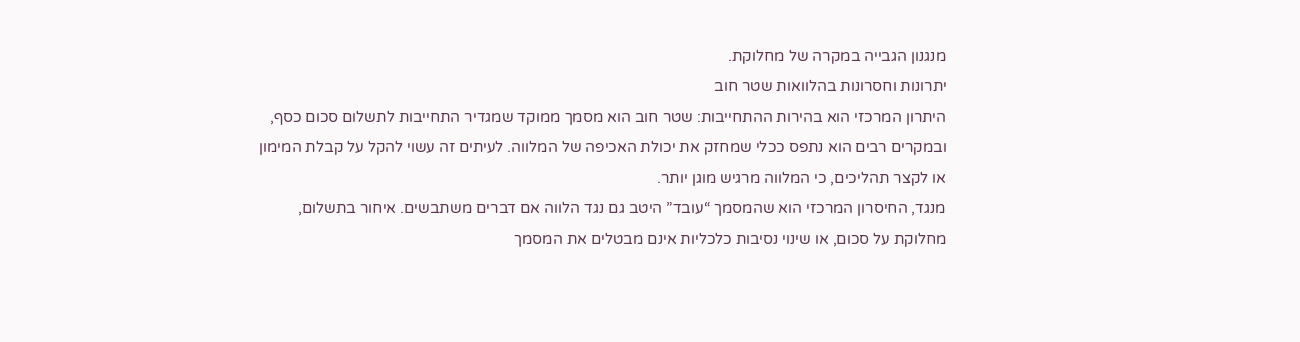מנגנון הגבייה במקרה של מחלוקת.
יתרונות וחסרונות בהלוואות שטר חוב
היתרון המרכזי הוא בהירות ההתחייבות: שטר חוב הוא מסמך ממוקד שמגדיר התחייבות לתשלום סכום כסף, ובמקרים רבים הוא נתפס ככלי שמחזק את יכולת האכיפה של המלווה. לעיתים זה עשוי להקל על קבלת המימון או לקצר תהליכים, כי המלווה מרגיש מוגן יותר.
מנגד, החיסרון המרכזי הוא שהמסמך “עובד” היטב גם נגד הלווה אם דברים משתבשים. איחור בתשלום, מחלוקת על סכום, או שינוי נסיבות כלכליות אינם מבטלים את המסמך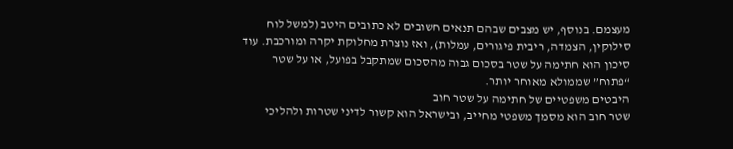מעצמם. בנוסף, יש מצבים שבהם תנאים חשובים לא כתובים היטב (למשל לוח סילוקין, הצמדה, ריבית פיגורים, עמלות), ואז נוצרת מחלוקת יקרה ומורכבת. עוד סיכון הוא חתימה על שטר בסכום גבוה מהסכום שמתקבל בפועל, או על שטר “פתוח” שממולא מאוחר יותר.
היבטים משפטיים של חתימה על שטר חוב
שטר חוב הוא מסמך משפטי מחייב, ובישראל הוא קשור לדיני שטרות ולהליכי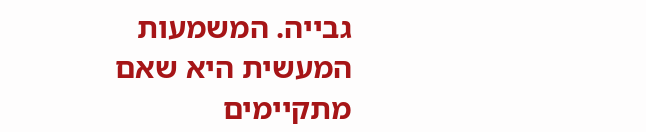גבייה. המשמעות המעשית היא שאם מתקיימים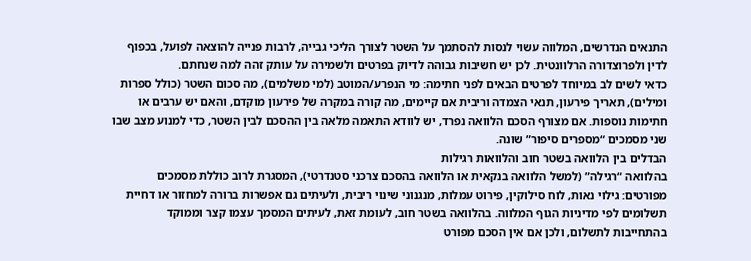התנאים הנדרשים, המלווה עשוי לנסות להסתמך על השטר לצורך הליכי גבייה, לרבות פנייה להוצאה לפועל, בכפוף לדין ולפרוצדורה הרלוונטית. לכן יש חשיבות גבוהה לדיוק בפרטים ולשמירה על עותק זהה למה שנחתם.
כדאי לשים לב במיוחד לפרטים הבאים לפני חתימה: מי הנפרע/המוטב (למי משלמים), מה סכום השטר (כולל ספרות ומילים), תאריך פירעון, תנאי הצמדה וריבית אם קיימים, מה קורה במקרה של פירעון מוקדם, והאם יש ערבים או חתימות נוספות. אם מצורף הסכם הלוואה נפרד, יש לוודא התאמה מלאה בין ההסכם לבין השטר, כדי למנוע מצב שבו שני מסמכים “מספרים סיפור” שונה.
הבדלים בין הלוואה בשטר חוב והלוואות רגילות
בהלוואה “רגילה” (למשל הלוואה בנקאית או הלוואה בהסכם צרכני סטנדרטי), המסגרת לרוב כוללת מסמכים מפורטים: גילוי נאות, לוח סילוקין, פירוט עמלות, מנגנוני שינוי ריבית, ולעיתים גם אפשרות ברורה למחזור או דחיית תשלומים לפי מדיניות הגוף המלווה. בהלוואה בשטר חוב, לעומת זאת, לעיתים המסמך עצמו קצר וממוקד בהתחייבות לתשלום, ולכן אם אין הסכם מפורט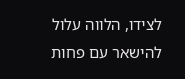לצידו, הלווה עלול להישאר עם פחות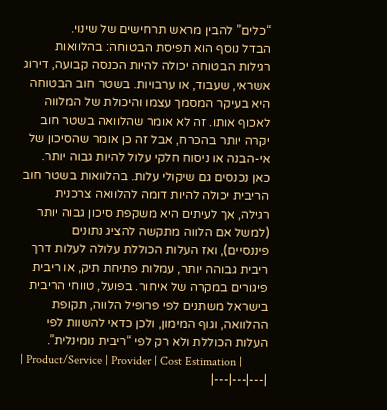“כלים” להבין מראש תרחישים של שינוי.
הבדל נוסף הוא תפיסת הבטוחה: בהלוואות רגילות הבטוחה יכולה להיות הכנסה קבועה, דירוג אשראי, שעבוד, או ערבויות. בשטר חוב הבטוחה היא בעיקר המסמך עצמו והיכולת של המלווה לאכוף אותו. זה לא אומר שהלוואה בשטר חוב יקרה יותר בהכרח, אבל זה כן אומר שהסיכון של אי-הבנה או ניסוח חלקי עלול להיות גבוה יותר.
כאן נכנסים גם שיקולי עלות. בהלוואות בשטר חוב הריבית יכולה להיות דומה להלוואה צרכנית רגילה, אך לעיתים היא משקפת סיכון גבוה יותר (למשל אם הלווה מתקשה להציג נתונים פיננסיים), ואז העלות הכוללת עלולה לעלות דרך ריבית גבוהה יותר, עמלות פתיחת תיק, או ריבית פיגורים במקרה של איחור. בפועל, טווחי הריבית בישראל משתנים לפי פרופיל הלווה, תקופת ההלוואה, וגוף המימון, ולכן כדאי להשוות לפי העלות הכוללת ולא רק לפי “ריבית נומינלית”.
| Product/Service | Provider | Cost Estimation |
|---|---|---|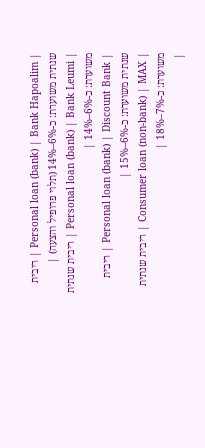| Personal loan (bank) | Bank Hapoalim | ריבית שנתית משוערת: כ-6%–14% (תלוי פרופיל והצעה) |
| Personal loan (bank) | Bank Leumi | ריבית שנתית משוערת: כ-6%–14% |
| Personal loan (bank) | Discount Bank | ריבית שנתית משוערת: כ-6%–15% |
| Consumer loan (non-bank) | MAX | ריבית שנתית משוערת: כ-7%–18% |
|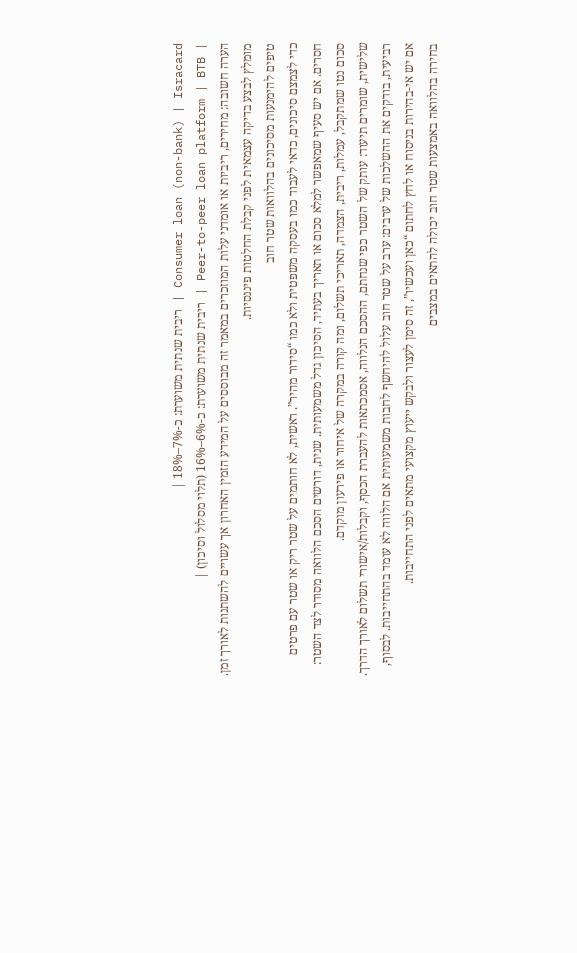Consumer loan (non-bank) | Isracard | ריבית שנתית משוערת: כ-7%–18% |
| Peer-to-peer loan platform | BTB | ריבית שנתית משוערת: כ-6%–16% (תלוי מסלול וסיכון) |
הערה חשובה: מחירים, ריביות או אומדני עלות המוזכרים במאמר זה מבוססים על המידע הזמין האחרון אך עשויים להשתנות לאורך זמן. מומלץ לבצע בדיקה עצמאית לפני קבלת החלטות פיננסיות.
טיפים להימנעות מסיכונים בהלוואות שטר חוב
כדי לצמצם סיכונים, כדאי לעבוד כמו בעסקה משפטית ולא כמו “סידור מהיר”. ראשית, לא חותמים על שטר ריק או שטר עם פרטים חסרים. אם יש סעיף שמאפשר למלא סכום או תאריך בעתיד, הסיכון גדל משמעותית. שנית, דורשים הסכם הלוואה מסודר לצד השטר: סכום נטו שמתקבל, עמלות, ריבית, הצמדה, תאריכי תשלום, ומה קורה במקרה של איחור או פירעון מוקדם.
שלישית, שומרים תיעוד: עותק של השטר כפי שנחתם, ההסכם הנלווה, אסמכתאות להעברת הכסף, וקבלות/אישורי תשלום לאורך הדרך. רביעית, בודקים את ההשלכות של ערבים: ערב על שטר חוב עלול להיחשף לחבות משמעותית אם הלווה לא עומד בהתחייבות. לבסוף, אם יש אי-בהירות בניסוח או לחץ לחתום “כאן ועכשיו”, זה סימן לעצור ולבקש ייעוץ מקצועי מתאים לפני התחייבות.
בחירה בהלוואה באמצעות שטר חוב יכולה להתאים במצבים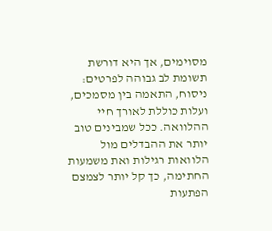מסוימים, אך היא דורשת תשומת לב גבוהה לפרטים: ניסוח, התאמה בין מסמכים, ועלות כוללת לאורך חיי ההלוואה. ככל שמבינים טוב יותר את ההבדלים מול הלוואות רגילות ואת משמעות החתימה, כך קל יותר לצמצם הפתעות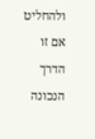ולהחליט אם זו הדרך הנכונה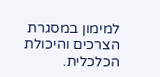למימון במסגרת הצרכים והיכולת הכלכלית.